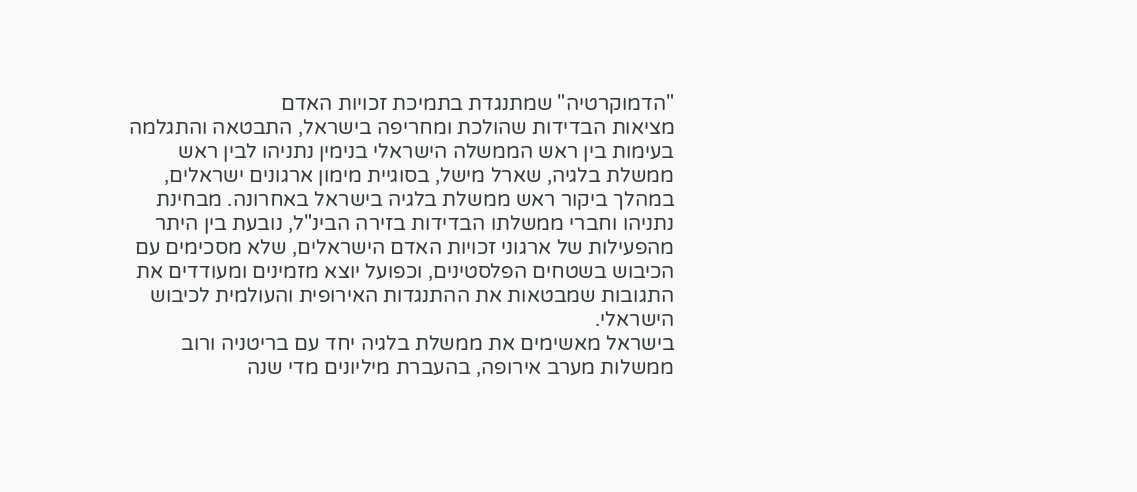"הדמוקרטיה" שמתנגדת בתמיכת זכויות האדם
מציאות הבדידות שהולכת ומחריפה בישראל, התבטאה והתגלמה בעימות בין ראש הממשלה הישראלי בנימין נתניהו לבין ראש ממשלת בלגיה, שארל מישל, בסוגיית מימון ארגונים ישראלים, במהלך ביקור ראש ממשלת בלגיה בישראל באחרונה. מבחינת נתניהו וחברי ממשלתו הבדידות בזירה הבינ"ל, נובעת בין היתר מהפעילות של ארגוני זכויות האדם הישראלים, שלא מסכימים עם הכיבוש בשטחים הפלסטינים, וכפועל יוצא מזמינים ומעודדים את התגובות שמבטאות את ההתנגדות האירופית והעולמית לכיבוש הישראלי.
בישראל מאשימים את ממשלת בלגיה יחד עם בריטניה ורוב ממשלות מערב אירופה, בהעברת מיליונים מדי שנה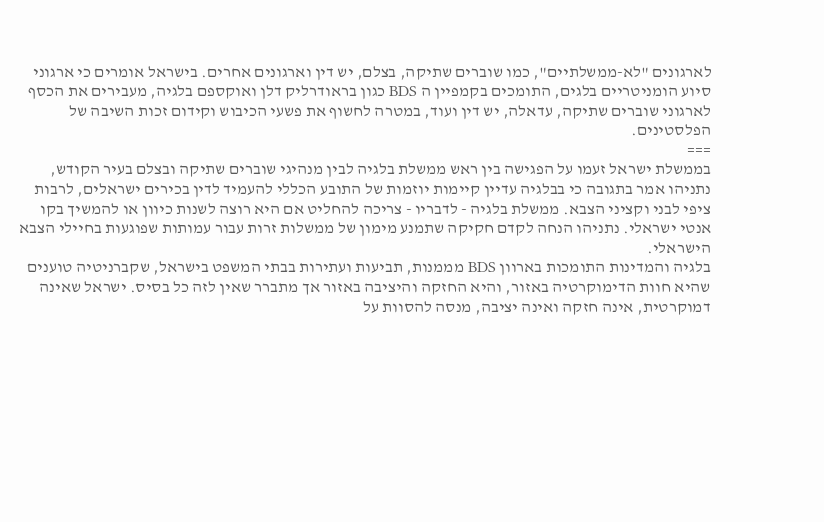לארגונים "לא-ממשלתיים", כמו שוברים שתיקה, בצלם, יש דין וארגונים אחרים. בישראל אומרים כי ארגוני סיוע הומניטריים בלגים, התומכים בקמפיין ה BDS כגון בראודרליק דלן ואוקספם בלגיה, מעבירים את הכסף לארגוני שוברים שתיקה, עדאלה, יש דין ועוד, במטרה לחשוף את פשעי הכיבוש וקידום זכות השיבה של הפלסטינים.
===
בממשלת ישראל זעמו על הפגישה בין ראש ממשלת בלגיה לבין מנהיגי שוברים שתיקה ובצלם בעיר הקודש, נתניהו אמר בתגובה כי בבלגיה עדיין קיימות יוזמות של התובע הכללי להעמיד לדין בכירים ישראלים, לרבות ציפי לבני וקציני הצבא. ממשלת בלגיה - לדבריו - צריכה להחליט אם היא רוצה לשנות כיוון או להמשיך בקו אנטי ישראלי. נתניהו הנחה לקדם חקיקה שתמנע מימון של ממשלות זרות עבור עמותות שפוגעות בחיילי הצבא הישראלי.
בלגיה והמדינות התומכות בארוון BDS מממנות, תביעות ועתירות בבתי המשפט בישראל, שקברניטיה טוענים שהיא חוות הדימוקרטיה באזור, והיא החזקה והיציבה באזור אך מתברר שאין לזה כל בסיס. ישראל שאינה דמוקרטית, אינה חזקה ואינה יציבה, מנסה להסוות על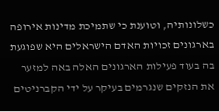כשלונותיה, וטוענת כי שתמיכת מדינות אירופה בארגונים זכויות האדם הישראלים היא שפוגעת בה בעוד פעילות הארגונים האלה באה למזער את הנזקים שנגרמים בעיקר על ידי הקברניטים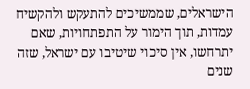הישראלים, שממשיכים להתעקש ולהקשיח עמדות, תוך הימור על התפתחויות, שאם יתרחשו, אין סיכוי שיטיבו עם ישראל, שזה שנים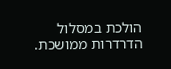הולכת במסלול הדרדרות ממושכת.